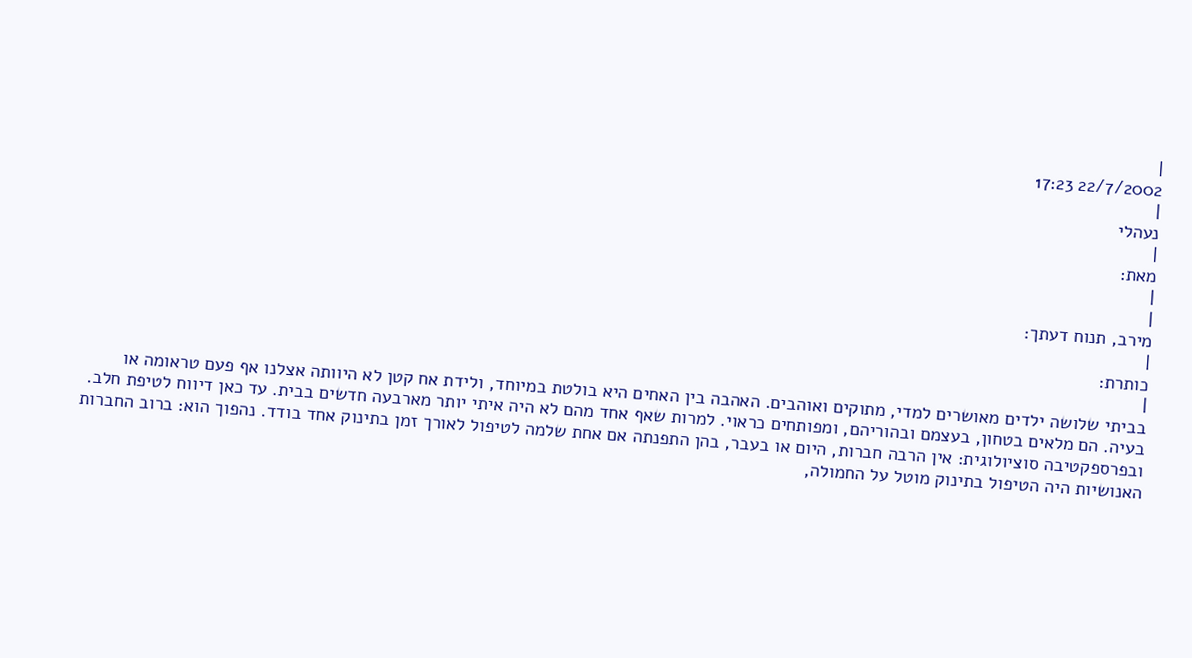|
22/7/2002 17:23
|
נעהלי
|
מאת:
|
|
מירב, תנוח דעתך:
|
כותרת:
|
בביתי שלושה ילדים מאושרים למדי, מתוקים ואוהבים. האהבה בין האחים היא בולטת במיוחד, ולידת אח קטן לא היוותה אצלנו אף פעם טראומה או בעיה. הם מלאים בטחון, בעצמם ובהוריהם, ומפותחים כראוי. למרות שאף אחד מהם לא היה איתי יותר מארבעה חדשים בבית. עד כאן דיווח לטיפת חלב.
ובפרספקטיבה סוציולוגית: אין הרבה חברות, היום או בעבר, בהן התפנתה אם אחת שלמה לטיפול לאורך זמן בתינוק אחד בודד. נהפוך הוא: ברוב החברות האנושיות היה הטיפול בתינוק מוטל על החמולה,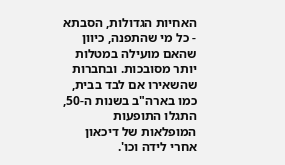האחיות הגדולות, הסבתא - כל מי שהתפנה, כיוון שהאם מועילה במטלות יותר מסובכות. ובחברות שהשאירו אם לבד בבית, כמו בארה"ב בשנות ה-50, התגלו התופעות המופלאות של דיכאון אחרי לידה וכו'.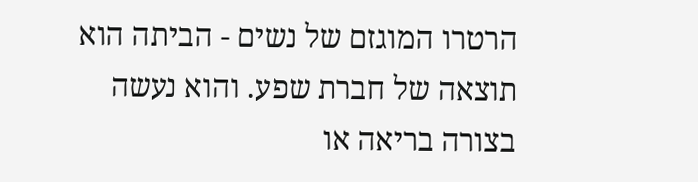הרטרו המוגזם של נשים - הביתה הוא תוצאה של חברת שפע. והוא נעשה בצורה בריאה או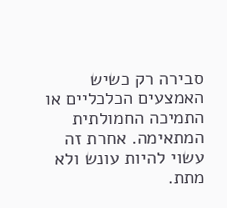סבירה רק כשיש האמצעים הכלכליים או התמיכה החמולתית המתאימה. אחרת זה עשוי להיות עונש ולא מתת.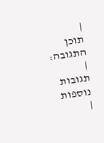|
תוכן התגובה:
|
תגובות נוספות
|